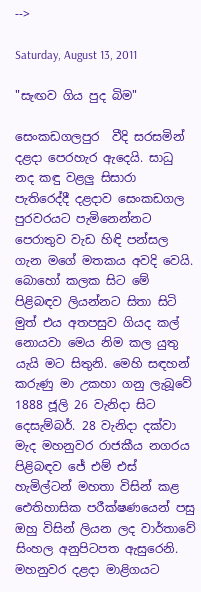-->

Saturday, August 13, 2011

"සැඟව ගිය පුද බිම"

සෙංකඩගලපුර  වීදි සරසමින් දළදා පෙරහැර ඇදෙයි. සාධු නද කඳු වළලු සිසාරා පැතිරෙද්දී දළදාව සෙංකඩගල පුරවරයට පැමිනෙන්නට පෙරාතුව වැඩ හිඳි පන්සල ගැන මගේ මතකය අවදි වෙයි. බොහෝ කලක සිට මේ පිළිබඳව ලියන්නට සිතා සිටි මුත් එය අතපසුව ගියද කල් නොයවා මෙය නිම කල යුතු යැයි මට සිතුනි. මෙහි සඳහන් කරුණු මා උකහා ගනු ලැබූවේ 1888 ජූලි 26 වැනිදා සිට දෙසැම්බර්. 28 වැනිදා දක්වා මැද මහනුවර රාජකීය නගරය පිළිබඳව ජේ එම් එස් හැමිල්ටන් මහතා විසින් කළ ඓතිහාසික පරීක්ෂණයෙන් පසු ඔහු විසින් ලියන ලද වාර්තාවේ සිංහල අනුපිටපත ඇසුරෙනි.
මහනුවර දළදා මාළිගයට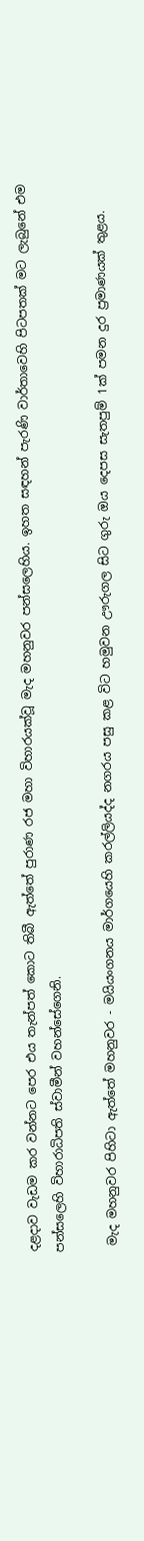දළදාව වැඩම කර වන්නට පෙර එය තැන්පත් කොට තිබී ඇත්තේ පුරාණ රජ මහා විහාරයක්වූ මැද මහනුවර පන්සලෙහිය. ඉහත සඳහන් පැරණි වාර්තාවෙහි පිටපතක් මට ලැබුනේ එම පන්සලෙහි විහාරාධිපති ස්වාමීන් වහන්සේගෙනි.

 මැද මහනුවර පිහිටා ඇත්තේ මහනුවර - මයියංගනය මාර්ගයෙහි කරල්ලියද්ද නගරය පසු කළ විට හමුවන ඌරුගල සිට ගුරු ඔය දෙපස සැතපුම් 1ක් පමන දුර ප්‍රමාණයක් තුළය.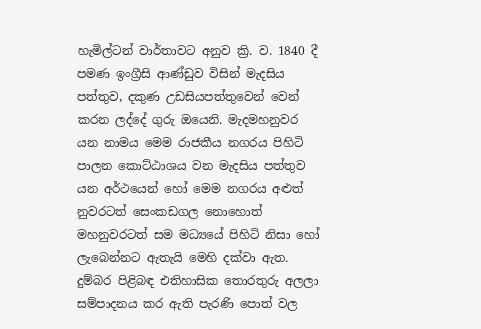හැමිල්ටන් වාර්තාවට අනුව ක්‍රි. ව. 1840 දී පමණ ඉංග්‍රීසි ආණ්ඩුව විසින් මැදසිය පත්තුව, දකුණ උඩසියපත්තුවෙන් වෙන් කරන ලද්දේ ගුරු ඔයෙනි. මැදමහනුවර යන නාමය මෙම රාජකීය නගරය පිහිටි පාලන කොට්ඨාශය වන මැදසිය පත්තුව යන අර්ථයෙන් හෝ මෙම නගරය අළුත් නුවරටත් සෙංකඩගල නොහොත් මහනුවරටත් සම මධ්‍යයේ පිහිටි නිසා හෝ ලැබෙන්නට ඇතැයි මෙහි දක්වා ඇත. දුම්බර පිළිබඳ එතිහාසික තොරතුරු අලලා සම්පාදනය කර ඇති පැරණි පොත් වල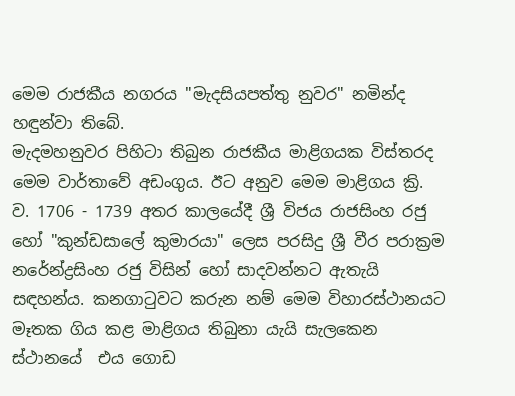මෙම රාජකීය නගරය "මැදසියපත්තු නුවර" නමින්ද හඳුන්වා තිබේ.
මැදමහනුවර පිහිටා තිබුන රාජකීය මාළිගයක විස්තරද මෙම වාර්තාවේ අඩංගුය. ඊට අනුව මෙම මාළිගය ක්‍රි. ව. 1706 - 1739 අතර කාලයේදී ශ්‍රී විජය රාජසිංහ රජු හෝ "කුන්ඩසාලේ කුමාරයා" ලෙස පරසිදු ශ්‍රී වීර පරාක්‍රම නරේන්ද්‍රසිංහ රජු විසින් හෝ සාදවන්නට ඇතැයි සඳහන්ය. කනගා‍ටුවට කරුන නම් මෙම විහාරස්ථානයට මෑතක ගිය කළ මාළිගය තිබුනා යැයි සැලකෙන ස්ථානයේ  එය ගොඩ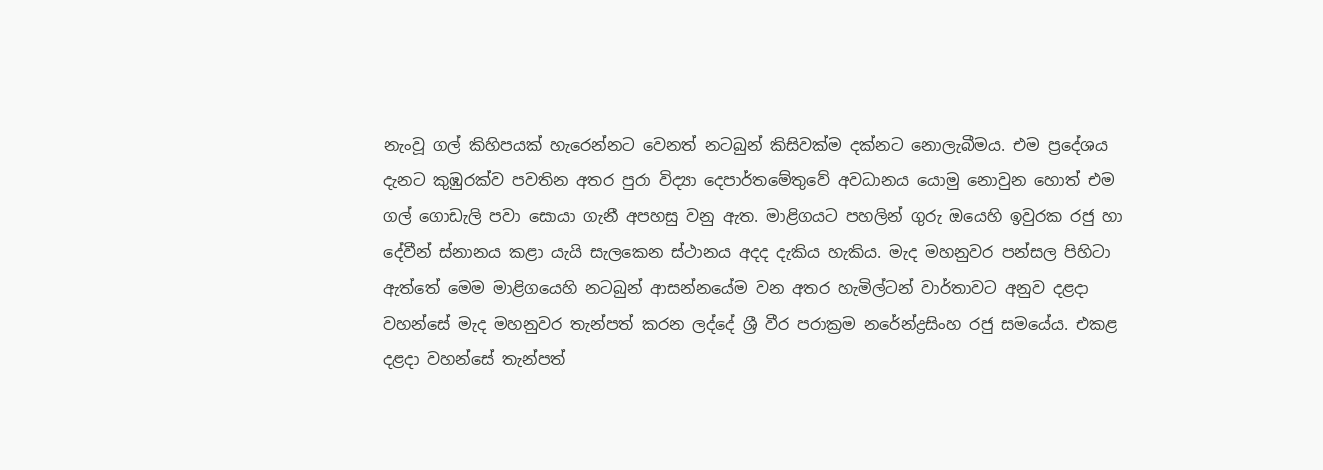නැංවූ ගල් කිහිපයක් හැරෙන්නට වෙනත් නටබුන් කිසිවක්ම දක්නට නොලැබීමය. එම ප්‍රදේශය දැනට කුඹුරක්ව පවතින අතර පුරා විද්‍යා දෙපාර්තමේතුවේ අවධානය යොමු නොවුන හොත් එම ගල් ගොඩැලි පවා සොයා ගැනී අපහසු වනු ඇත. මාළිගයට පහලින් ගුරු ඔයෙහි ඉවුරක රජු හා දේවීන් ස්නානය කළා යැයි සැලකෙන ස්ථානය අදද දැකිය හැකිය. මැද මහනුවර පන්සල පිහිටා ඇත්තේ මෙම මාළිගයෙහි නටබුන් ආසන්නයේම වන අතර හැමිල්ටන් වාර්තාවට අනුව දළදා වහන්සේ මැද මහනුවර තැන්පත් කරන ලද්දේ ශ්‍රී වීර පරාක්‍රම නරේන්ද්‍රසිංහ රජු සමයේය. එකළ දළදා වහන්සේ තැන්පත්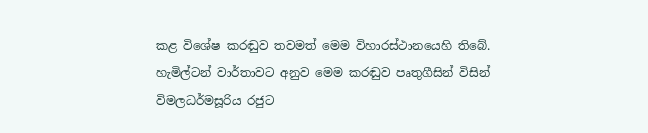කළ විශේෂ කරඬුව තවමත් මෙම විහාරස්ථානයෙහි තිබේ. හැමිල්ටන් වාර්තාවට අනුව මෙම කරඬුව පෘතුගීසින් විසින් විමලධර්මසූරිය රජුට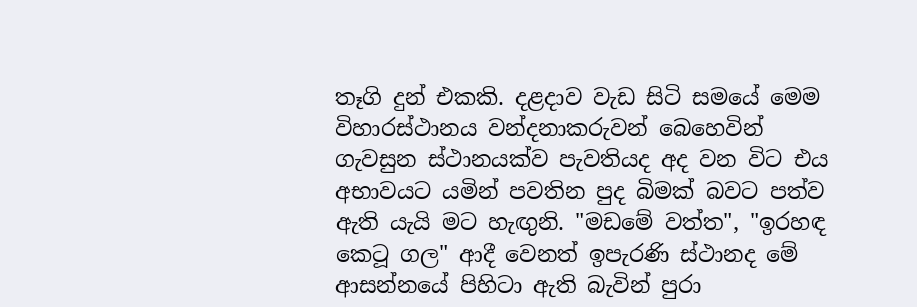තෑගි දුන් එකකි. දළදාව වැඩ සිටි සමයේ මෙම විහාරස්ථානය වන්දනාකරුවන් බෙහෙවින් ගැවසුන ස්ථානයක්ව පැවතියද අද වන විට එය අභාවයට යමින් පවතින පුද බිමක් බවට පත්ව ඇති යැයි මට හැඟුනි. "මඩමේ වත්ත", "ඉරහඳ කෙටූ ගල" ආදී වෙනත් ඉපැරණි ස්ථානද මේ ආසන්නයේ පිහිටා ඇති බැවින් පුරා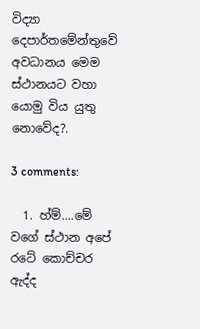විද්‍යා දෙපාර්තමේන්තුවේ අවධානය මෙම ස්ථානයට වහා යොමු විය යුතු නොවේද?.

3 comments:

  1. හ්ම්....මේ වගේ ස්ථාන අපේ රටේ කොච්චර ඇද්ද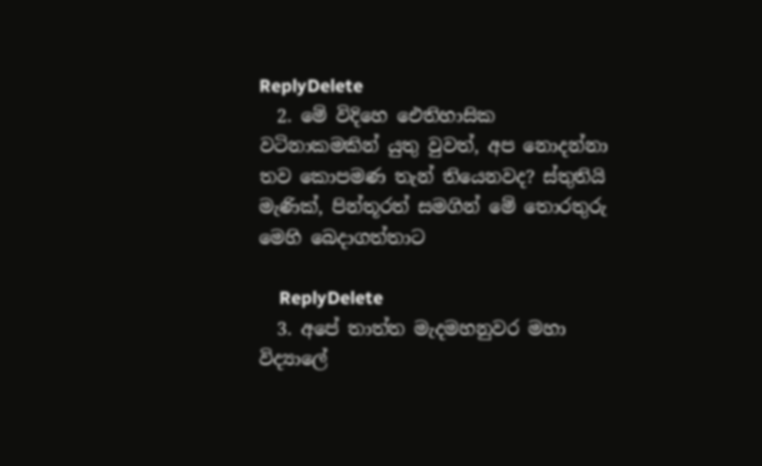ReplyDelete
  2. මේ විදිහෙ ඓතිහාසික වටිනාකමකින් යුතු වුවත්, අප නොදන්නා තව කොපමණ තැන් තියෙනවද? ස්තුතියි මැණික්, පින්තූරත් සමගින් මේ තොරතුරු මෙහි බෙදාගත්තාට

    ReplyDelete
  3. අපේ තාත්ත මැදමහනුවර මහා විද්‍යාලේ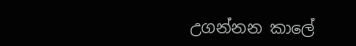උගන්නන කාලේ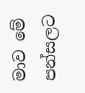මාව මේ පන්සලට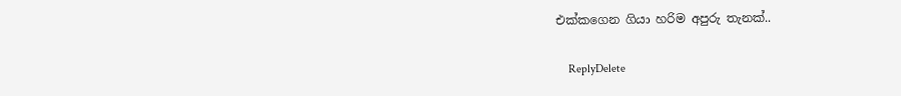එක්කගෙන ගියා හරිම අපුරු තැනක්..

    ReplyDelete